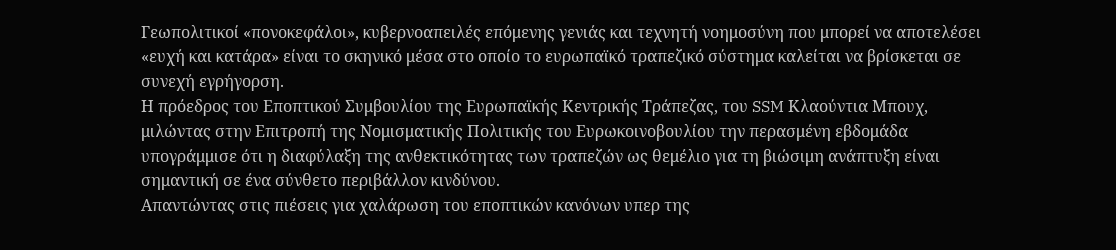Γεωπολιτικοί «πονοκεφάλοι», κυβερνοαπειλές επόμενης γενιάς και τεχνητή νοημοσύνη που μπορεί να αποτελέσει «ευχή και κατάρα» είναι το σκηνικό μέσα στο οποίο το ευρωπαϊκό τραπεζικό σύστημα καλείται να βρίσκεται σε συνεχή εγρήγορση.
Η πρόεδρος του Εποπτικού Συμβουλίου της Ευρωπαϊκής Κεντρικής Τράπεζας, του SSM Κλαούντια Μπουχ, μιλώντας στην Επιτροπή της Νομισματικής Πολιτικής του Ευρωκοινοβουλίου την περασμένη εβδομάδα υπογράμμισε ότι η διαφύλαξη της ανθεκτικότητας των τραπεζών ως θεμέλιο για τη βιώσιμη ανάπτυξη είναι σημαντική σε ένα σύνθετο περιβάλλον κινδύνου.
Απαντώντας στις πιέσεις για χαλάρωση του εποπτικών κανόνων υπερ της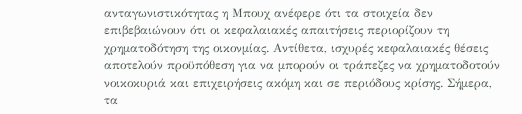ανταγωνιστικότητας η Μπουχ ανέφερε ότι τα στοιχεία δεν επιβεβαιώνουν ότι οι κεφαλαιακές απαιτήσεις περιορίζουν τη χρηματοδότηση της οικονμίας. Αντίθετα, ισχυρές κεφαλαιακές θέσεις αποτελούν προϋπόθεση για να μπορούν οι τράπεζες να χρηματοδοτούν νοικοκυριά και επιχειρήσεις ακόμη και σε περιόδους κρίσης. Σήμερα, τα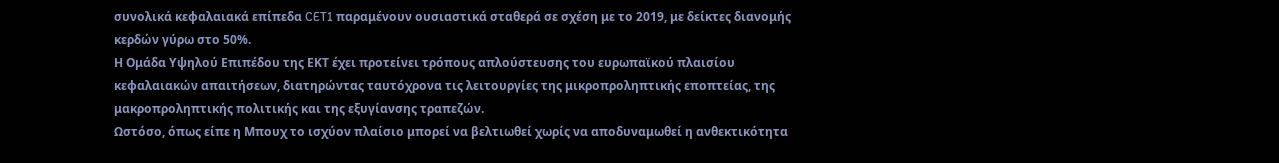συνολικά κεφαλαιακά επίπεδα CET1 παραμένουν ουσιαστικά σταθερά σε σχέση με το 2019, με δείκτες διανομής κερδών γύρω στο 50%.
Η Ομάδα Υψηλού Επιπέδου της ΕΚΤ έχει προτείνει τρόπους απλούστευσης του ευρωπαϊκού πλαισίου κεφαλαιακών απαιτήσεων, διατηρώντας ταυτόχρονα τις λειτουργίες της μικροπροληπτικής εποπτείας, της μακροπροληπτικής πολιτικής και της εξυγίανσης τραπεζών.
Ωστόσο, όπως είπε η Μπουχ το ισχύον πλαίσιο μπορεί να βελτιωθεί χωρίς να αποδυναμωθεί η ανθεκτικότητα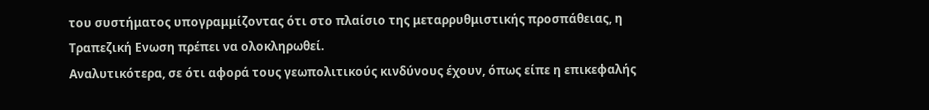του συστήματος υπογραμμίζοντας ότι στο πλαίσιο της μεταρρυθμιστικής προσπάθειας, η Τραπεζική Ενωση πρέπει να ολοκληρωθεί.
Αναλυτικότερα, σε ότι αφορά τους γεωπολιτικούς κινδύνους έχουν, όπως είπε η επικεφαλής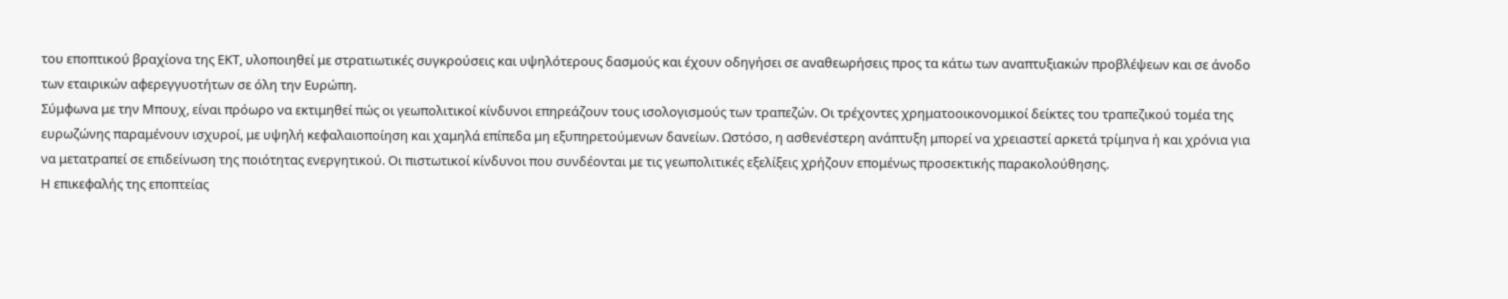του εποπτικού βραχίονα της ΕΚΤ, υλοποιηθεί με στρατιωτικές συγκρούσεις και υψηλότερους δασμούς και έχουν οδηγήσει σε αναθεωρήσεις προς τα κάτω των αναπτυξιακών προβλέψεων και σε άνοδο των εταιρικών αφερεγγυοτήτων σε όλη την Ευρώπη.
Σύμφωνα με την Μπουχ, είναι πρόωρο να εκτιμηθεί πώς οι γεωπολιτικοί κίνδυνοι επηρεάζουν τους ισολογισμούς των τραπεζών. Οι τρέχοντες χρηματοοικονομικοί δείκτες του τραπεζικού τομέα της ευρωζώνης παραμένουν ισχυροί, με υψηλή κεφαλαιοποίηση και χαμηλά επίπεδα μη εξυπηρετούμενων δανείων. Ωστόσο, η ασθενέστερη ανάπτυξη μπορεί να χρειαστεί αρκετά τρίμηνα ή και χρόνια για να μετατραπεί σε επιδείνωση της ποιότητας ενεργητικού. Οι πιστωτικοί κίνδυνοι που συνδέονται με τις γεωπολιτικές εξελίξεις χρήζουν επομένως προσεκτικής παρακολούθησης.
Η επικεφαλής της εποπτείας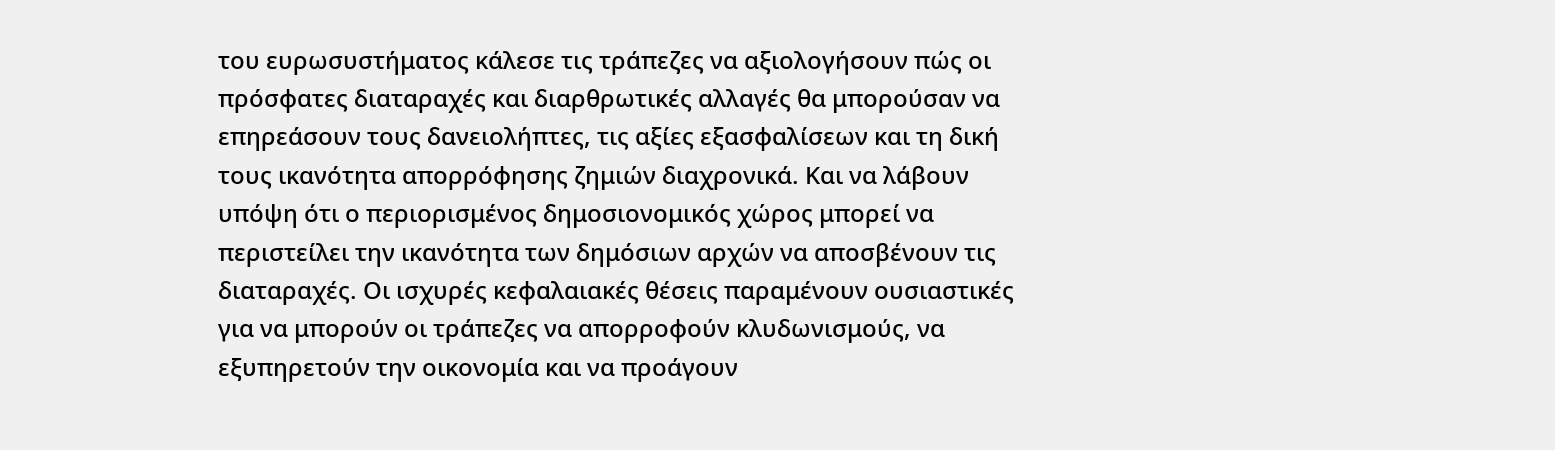του ευρωσυστήματος κάλεσε τις τράπεζες να αξιολογήσουν πώς οι πρόσφατες διαταραχές και διαρθρωτικές αλλαγές θα μπορούσαν να επηρεάσουν τους δανειολήπτες, τις αξίες εξασφαλίσεων και τη δική τους ικανότητα απορρόφησης ζημιών διαχρονικά. Και να λάβουν υπόψη ότι ο περιορισμένος δημοσιονομικός χώρος μπορεί να περιστείλει την ικανότητα των δημόσιων αρχών να αποσβένουν τις διαταραχές. Οι ισχυρές κεφαλαιακές θέσεις παραμένουν ουσιαστικές για να μπορούν οι τράπεζες να απορροφούν κλυδωνισμούς, να εξυπηρετούν την οικονομία και να προάγουν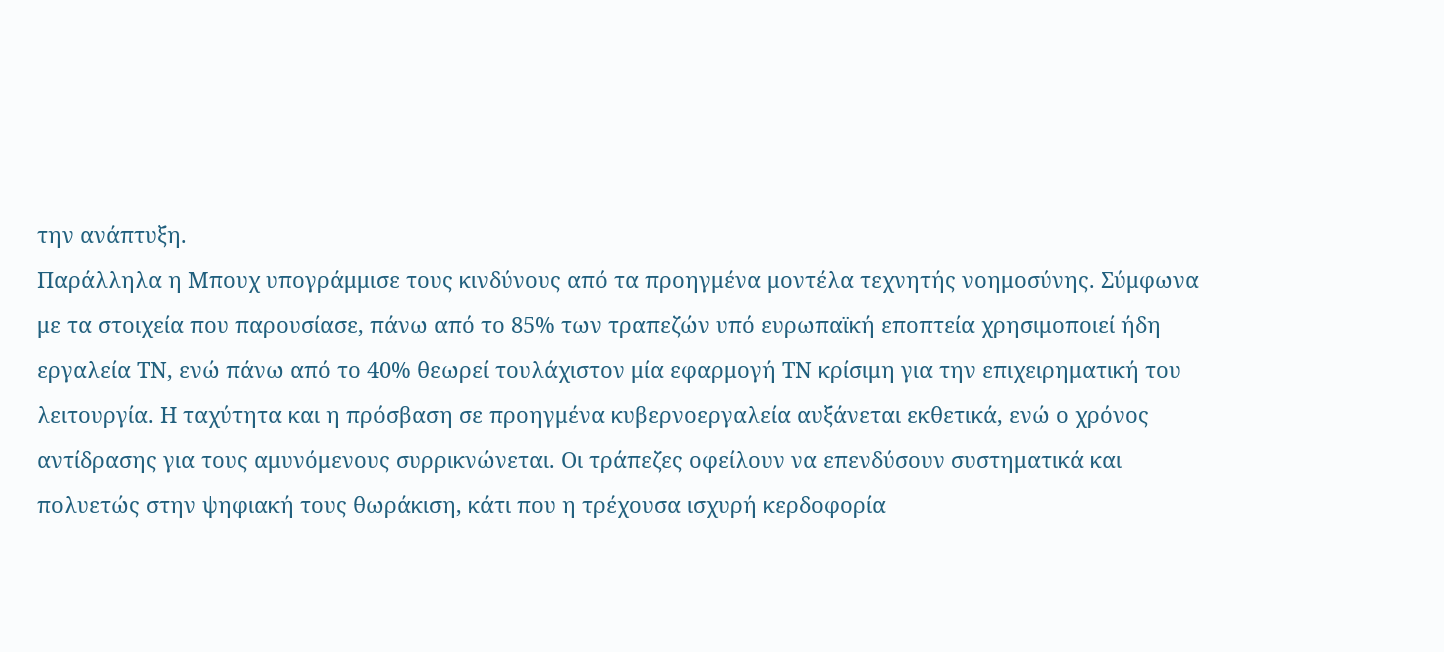την ανάπτυξη.
Παράλληλα η Μπουχ υπογράμμισε τους κινδύνους από τα προηγμένα μοντέλα τεχνητής νοημοσύνης. Σύμφωνα με τα στοιχεία που παρουσίασε, πάνω από το 85% των τραπεζών υπό ευρωπαϊκή εποπτεία χρησιμοποιεί ήδη εργαλεία ΤΝ, ενώ πάνω από το 40% θεωρεί τουλάχιστον μία εφαρμογή ΤΝ κρίσιμη για την επιχειρηματική του λειτουργία. Η ταχύτητα και η πρόσβαση σε προηγμένα κυβερνοεργαλεία αυξάνεται εκθετικά, ενώ ο χρόνος αντίδρασης για τους αμυνόμενους συρρικνώνεται. Οι τράπεζες οφείλουν να επενδύσουν συστηματικά και πολυετώς στην ψηφιακή τους θωράκιση, κάτι που η τρέχουσα ισχυρή κερδοφορία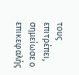τους επιτρέπει, σημείωσε ο επικεφαλής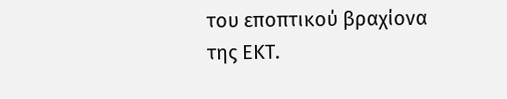του εποπτικού βραχίονα της ΕΚΤ.